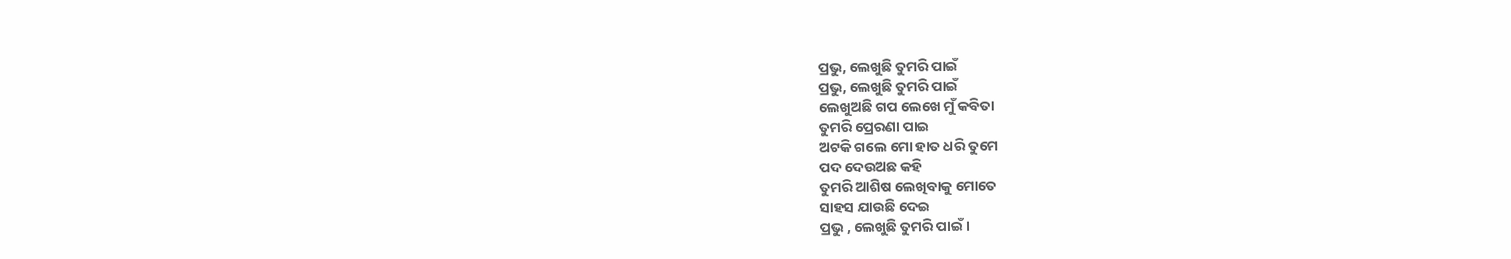ପ୍ରଭୁ, ଲେଖୁଛି ତୁମରି ପାଇଁ
ପ୍ରଭୁ, ଲେଖୁଛି ତୁମରି ପାଇଁ
ଲେଖୁଅଛି ଗପ ଲେଖେ ମୁଁ କବିତା
ତୁମରି ପ୍ରେରଣା ପାଇ
ଅଟକି ଗଲେ ମୋ ହାତ ଧରି ତୁମେ
ପଦ ଦେଉଅଛ କହି
ତୁମରି ଆଶିଷ ଲେଖିବାକୁ ମୋତେ
ସାହସ ଯାଉଛି ଦେଇ
ପ୍ରଭୁ , ଲେଖୁଛି ତୁମରି ପାଇଁ ।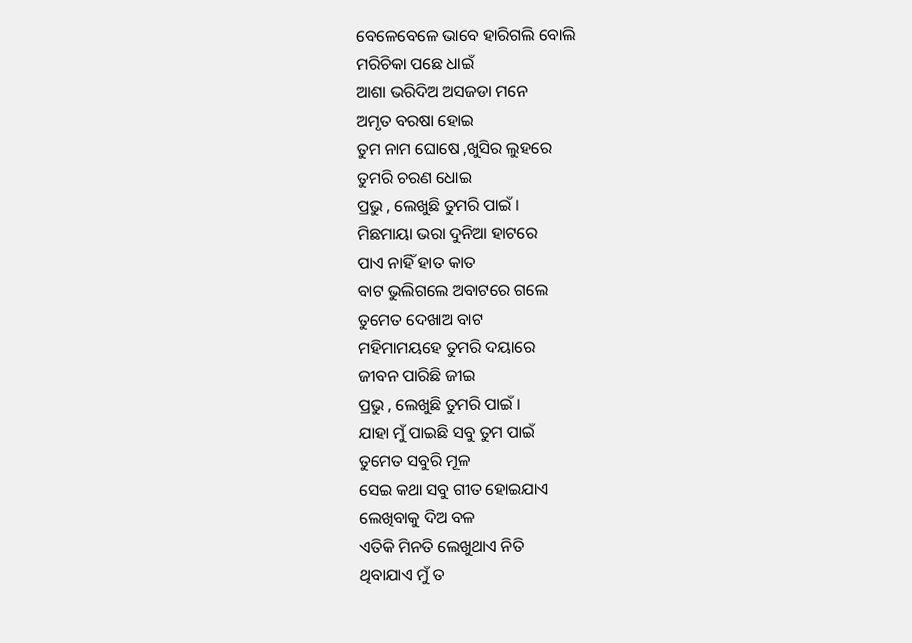ବେଳେବେଳେ ଭାବେ ହାରିଗଲି ବୋଲି
ମରିଚିକା ପଛେ ଧାଇଁ
ଆଶା ଭରିଦିଅ ଅସଜଡା ମନେ
ଅମୃତ ବରଷା ହୋଇ
ତୁମ ନାମ ଘୋଷେ ,ଖୁସିର ଲୁହରେ
ତୁମରି ଚରଣ ଧୋଇ
ପ୍ରଭୁ , ଲେଖୁଛି ତୁମରି ପାଇଁ ।
ମିଛମାୟା ଭରା ଦୁନିଆ ହାଟରେ
ପାଏ ନାହିଁ ହାତ କାତ
ବାଟ ଭୁଲିଗଲେ ଅବାଟରେ ଗଲେ
ତୁମେତ ଦେଖାଅ ବାଟ
ମହିମାମୟହେ ତୁମରି ଦୟାରେ
ଜୀବନ ପାରିଛି ଜୀଇ
ପ୍ରଭୁ , ଲେଖୁଛି ତୁମରି ପାଇଁ ।
ଯାହା ମୁଁ ପାଇଛି ସବୁ ତୁମ ପାଇଁ
ତୁମେତ ସବୁରି ମୂଳ
ସେଇ କଥା ସବୁ ଗୀତ ହୋଇଯାଏ
ଲେଖିବାକୁ ଦିଅ ବଳ
ଏତିକି ମିନତି ଲେଖୁଥାଏ ନିତି
ଥିବାଯାଏ ମୁଁ ତ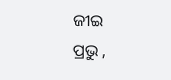ଜୀଇ
ପ୍ରଭୁ ,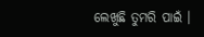ଲେଖୁଛି ତୁମରି ପାଇଁ ।